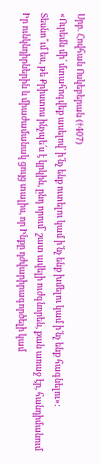Սրբ. Հովհան Ոսկեբերան (†407)
«Ուրեմն մի՛ մտահոգվեք ասելով՝ ի՛նչ ենք ուտելու կամ ի՛նչ ենք խմելու կամ ի՛նչ ենք հագնելու»:
Տեսնո՞ւմ ես, թե Քրիստոս ինչպե՛ս է կրկին, ընդ որում՝ շատ ավելի ուժգնորեն, քան առաջ էր, հանդիմանում Իր ունկնդիրներին և միաժամանակ ցույց տալիս, որ Ինքը դժվարիրագործելի կամ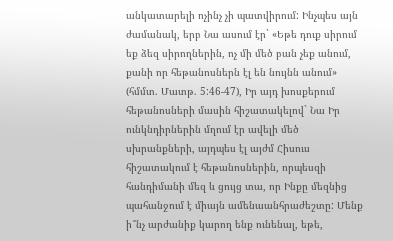անկատարելի ոչինչ չի պատվիրում: Ինչպես այն ժամանակ, երբ Նա ասում էր` «Եթե դուք սիրում եք ձեզ սիրողներին, ոչ մի մեծ բան չեք անում, քանի որ հեթանոսներն էլ են նույնն անում» (հմմտ. Մատթ. 5:46-47), Իր այդ խոսքերում հեթանոսների մասին հիշատակելով` Նա Իր ունկնդիրներին մղում էր ավելի մեծ սխրանքների, այդպես էլ այժմ Հիսուս հիշատակում է հեթանոսներին, որպեսզի հանդիմանի մեզ և ցույց տա, որ Ինքը մեզնից պահանջում է միայն ամենաանհրաժեշտը: Մենք ի՞նչ արժանիք կարող ենք ունենալ, եթե,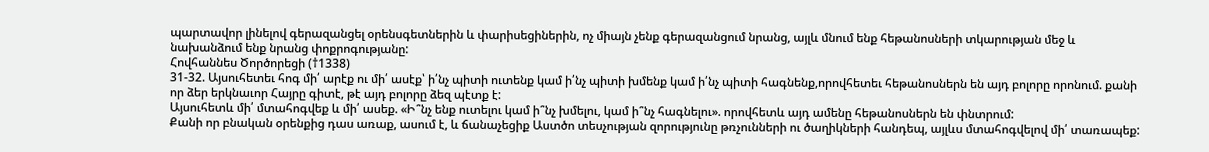պարտավոր լինելով գերազանցել օրենսգետներին և փարիսեցիներին, ոչ միայն չենք գերազանցում նրանց, այլև մնում ենք հեթանոսների տկարության մեջ և նախանձում ենք նրանց փոքրոգությանը:
Հովհաննես Ծործորեցի (†1338)
31-32. Այսուհետեւ հոգ մի՛ արէք ու մի՛ ասէք՝ ի՛նչ պիտի ուտենք կամ ի՛նչ պիտի խմենք կամ ի՛նչ պիտի հագնենք,որովհետեւ հեթանոսներն են այդ բոլորը որոնում. քանի որ ձեր երկնաւոր Հայրը գիտէ, թէ այդ բոլորը ձեզ պէտք է:
Այսուհետև մի՛ մտահոգվեք և մի՛ ասեք. «Ի՞նչ ենք ուտելու կամ ի՞նչ խմելու, կամ ի՞նչ հագնելու». որովհետև այդ ամենը հեթանոսներն են փնտրում:
Քանի որ բնական օրենքից դաս առաք, ասում է, և ճանաչեցիք Աստծո տեսչության զորությունը թռչունների ու ծաղիկների հանդեպ, այլևս մտահոգվելով մի՛ տառապեք: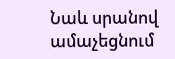Նաև սրանով ամաչեցնում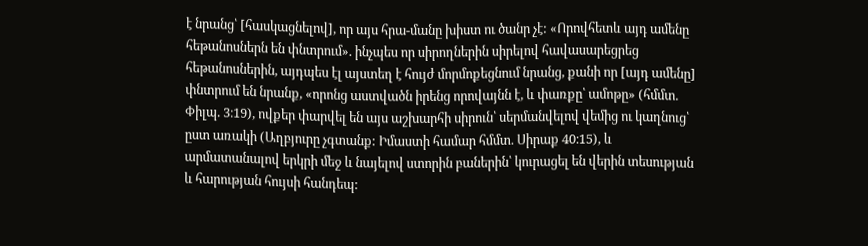է նրանց՝ [հասկացնելով], որ այս հրա-մանը խիստ ու ծանր չէ: «Որովհետև այդ ամենը հեթանոսներն են փնտրում». ինչպես որ սիրողներին սիրելով հավասարեցրեց հեթանոսներին, այդպես էլ այստեղ է հույժ մորմոքեցնում նրանց, քանի որ [այդ ամենը] փնտրում են նրանք, «որոնց աստվածն իրենց որովայնն է, և փառքը՝ ամոթը» (հմմտ. Փիլպ. 3։19), ովքեր փարվել են այս աշխարհի սիրուն՝ սերմանվելով վեմից ու կաղնուց՝ ըստ առակի (Աղբյուրը չգտանք: Իմաստի համար հմմտ. Սիրաք 40։15), և արմատանալով երկրի մեջ և նայելով ստորին բաներին՝ կուրացել են վերին տեսության և հարության հույսի հանդեպ: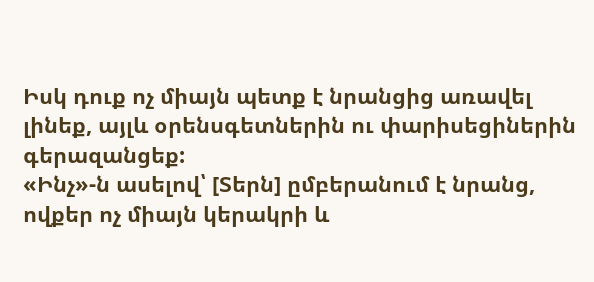Իսկ դուք ոչ միայն պետք է նրանցից առավել լինեք, այլև օրենսգետներին ու փարիսեցիներին գերազանցեք:
«Ինչ»-ն ասելով՝ [Տերն] ըմբերանում է նրանց, ովքեր ոչ միայն կերակրի և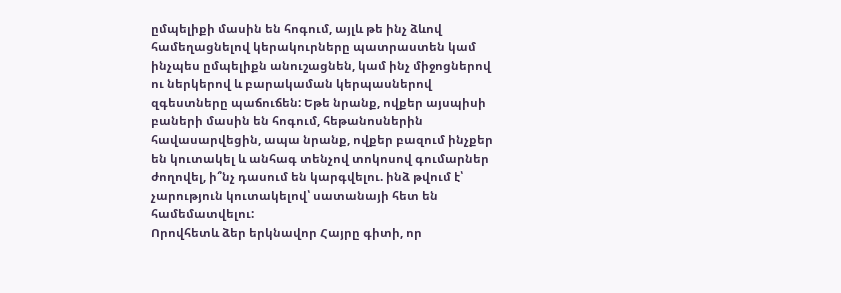ըմպելիքի մասին են հոգում, այլև թե ինչ ձևով համեղացնելով կերակուրները պատրաստեն կամ ինչպես ըմպելիքն անուշացնեն, կամ ինչ միջոցներով ու ներկերով և բարակաման կերպասներով զգեստները պաճուճեն: Եթե նրանք, ովքեր այսպիսի բաների մասին են հոգում, հեթանոսներին հավասարվեցին, ապա նրանք, ովքեր բազում ինչքեր են կուտակել և անհագ տենչով տոկոսով գումարներ ժողովել, ի՞նչ դասում են կարգվելու. ինձ թվում է՝ չարություն կուտակելով՝ սատանայի հետ են համեմատվելու:
Որովհետև ձեր երկնավոր Հայրը գիտի, որ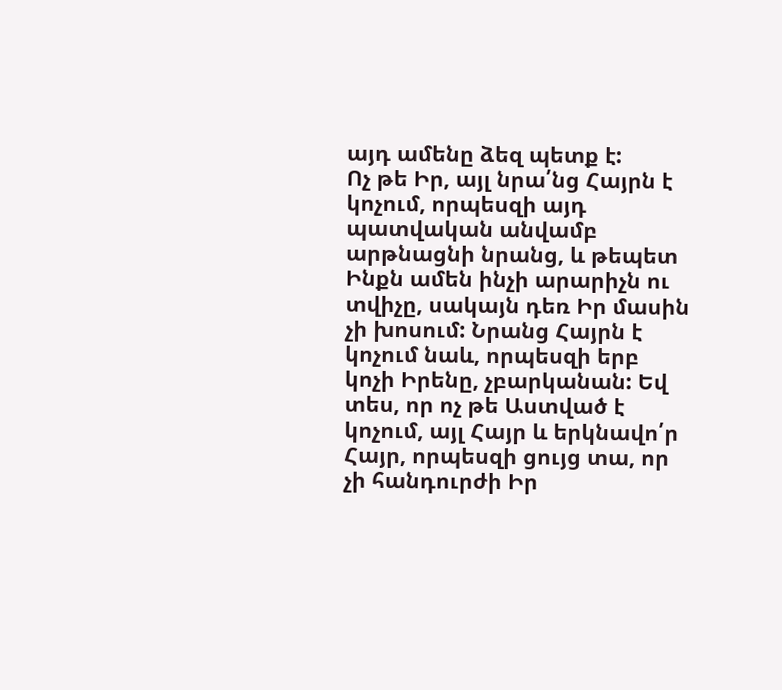այդ ամենը ձեզ պետք է:
Ոչ թե Իր, այլ նրա՛նց Հայրն է կոչում, որպեսզի այդ պատվական անվամբ արթնացնի նրանց, և թեպետ Ինքն ամեն ինչի արարիչն ու տվիչը, սակայն դեռ Իր մասին չի խոսում: Նրանց Հայրն է կոչում նաև, որպեսզի երբ կոչի Իրենը, չբարկանան: Եվ տես, որ ոչ թե Աստված է կոչում, այլ Հայր և երկնավո՛ր Հայր, որպեսզի ցույց տա, որ չի հանդուրժի Իր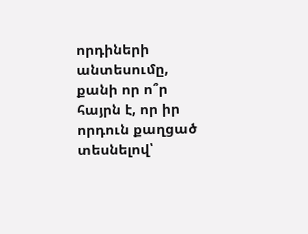որդիների անտեսումը, քանի որ ո՞ր հայրն է, որ իր որդուն քաղցած տեսնելով՝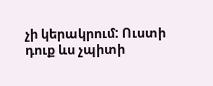չի կերակրում: Ուստի դուք ևս չպիտի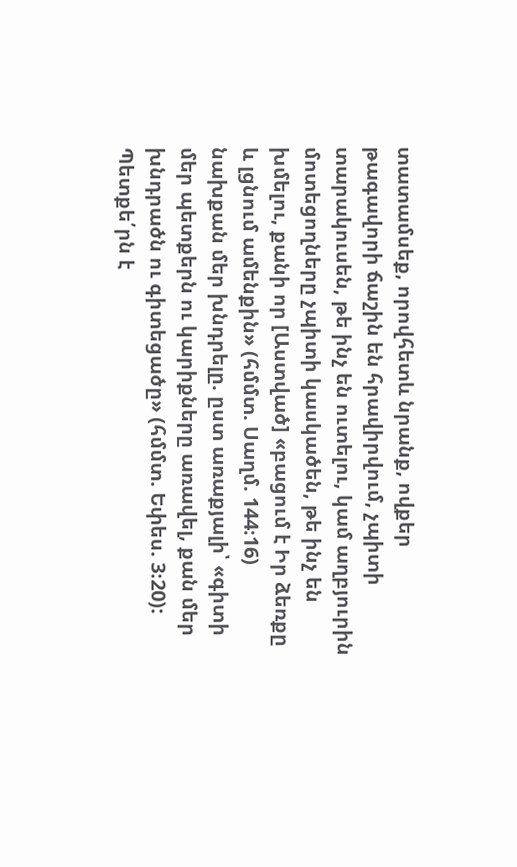տատամսեք, որովհետև նրանք, ովքեր թագավորի ճաշին են հրավիրվում, չպիտի տարակուսեն, թե ինչ են ուտելու, կամ աղբյուրին մոտեցողները չպիտի կասկածեն, թե ինչ են խմելու, քանի որ [Աստված] «բացում է Իր ձեռքը և լցնում ամենքին» (հմմտ. Սաղմ. 144։16) նախքան մեր խնդրելը. ըստ առաքյալի՝ «գիտի մեր պետքերն ու կարիքները առավել, քան մեր խնդրածն ու գիտեցածը» (հմմտ. Եփես. 3։20): Պետքե՛րն է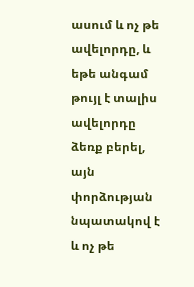ասում և ոչ թե ավելորդը, և եթե անգամ թույլ է տալիս ավելորդը ձեռք բերել, այն փորձության նպատակով է և ոչ թե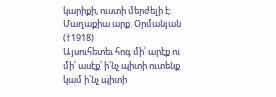կարիքի, ուստի մերժելի է:
Մաղաքիա արք. Օրմանյան (†1918)
Այսուհետեւ հոգ մի՛ արէք ու մի՛ ասէք՝ ի՛նչ պիտի ուտենք կամ ի՛նչ պիտի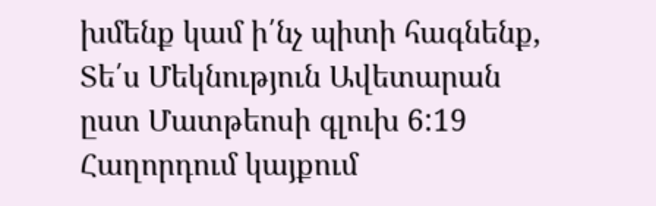խմենք կամ ի՛նչ պիտի հագնենք,
Տե՛ս Մեկնություն Ավետարան ըստ Մատթեոսի գլուխ 6:19
Հաղորդում կայքում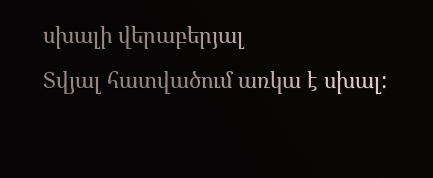սխալի վերաբերյալ
Տվյալ հատվածում առկա է սխալ: